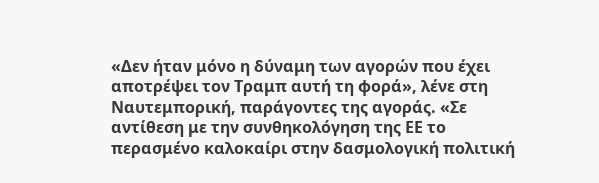«Δεν ήταν μόνο η δύναμη των αγορών που έχει αποτρέψει τον Τραμπ αυτή τη φορά», λένε στη Ναυτεμπορική, παράγοντες της αγοράς. «Σε αντίθεση με την συνθηκολόγηση της ΕΕ το περασμένο καλοκαίρι στην δασμολογική πολιτική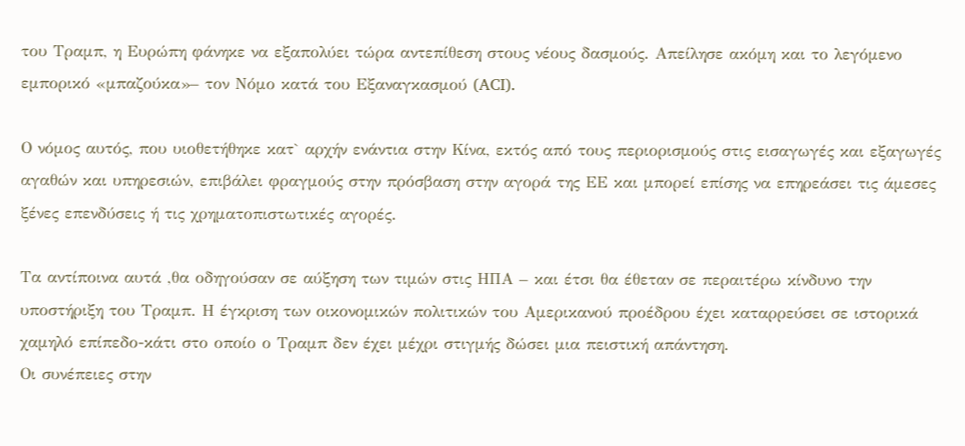του Τραμπ, η Ευρώπη φάνηκε να εξαπολύει τώρα αντεπίθεση στους νέους δασμούς. Απείλησε ακόμη και το λεγόμενο εμπορικό «μπαζούκα»– τον Νόμο κατά του Εξαναγκασμού (ACI).

Ο νόμος αυτός, που υιοθετήθηκε κατ` αρχήν ενάντια στην Κίνα, εκτός από τους περιορισμούς στις εισαγωγές και εξαγωγές αγαθών και υπηρεσιών, επιβάλει φραγμούς στην πρόσβαση στην αγορά της ΕΕ και μπορεί επίσης να επηρεάσει τις άμεσες ξένες επενδύσεις ή τις χρηματοπιστωτικές αγορές.

Τα αντίποινα αυτά ,θα οδηγούσαν σε αύξηση των τιμών στις ΗΠΑ – και έτσι θα έθεταν σε περαιτέρω κίνδυνο την υποστήριξη του Τραμπ. Η έγκριση των οικονομικών πολιτικών του Αμερικανού προέδρου έχει καταρρεύσει σε ιστορικά χαμηλό επίπεδο-κάτι στο οποίο ο Τραμπ δεν έχει μέχρι στιγμής δώσει μια πειστική απάντηση.
Οι συνέπειες στην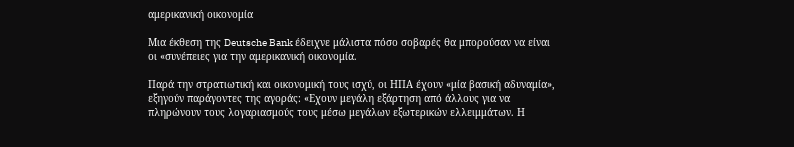αμερικανική οικονομία

Μια έκθεση της Deutsche Bank έδειχνε μάλιστα πόσο σοβαρές θα μπορούσαν να είναι οι «συνέπειες για την αμερικανική οικονομία.

Παρά την στρατιωτική και οικονομική τους ισχύ, οι ΗΠΑ έχουν «μία βασική αδυναμία», εξηγούν παράγοντες της αγοράς: «Εχουν μεγάλη εξάρτηση από άλλους για να πληρώνουν τους λογαριασμούς τους μέσω μεγάλων εξωτερικών ελλειμμάτων. Η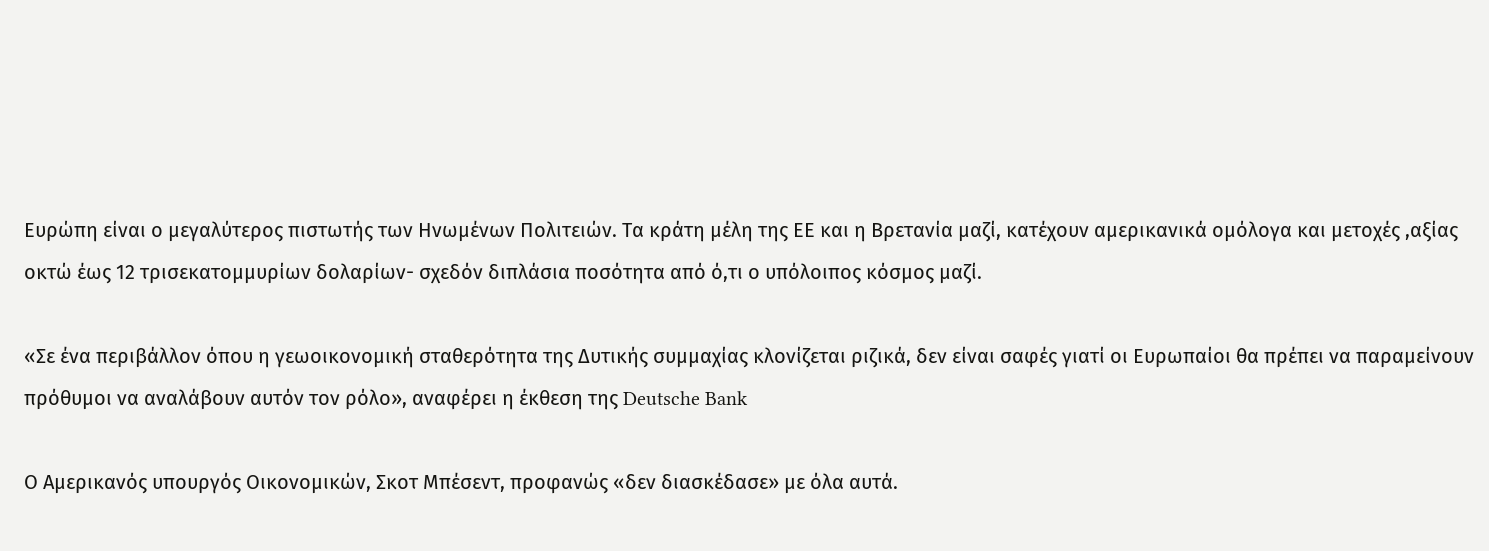Ευρώπη είναι ο μεγαλύτερος πιστωτής των Ηνωμένων Πολιτειών. Τα κράτη μέλη της ΕΕ και η Βρετανία μαζί, κατέχουν αμερικανικά ομόλογα και μετοχές ,αξίας οκτώ έως 12 τρισεκατομμυρίων δολαρίων- σχεδόν διπλάσια ποσότητα από ό,τι ο υπόλοιπος κόσμος μαζί.

«Σε ένα περιβάλλον όπου η γεωοικονομική σταθερότητα της Δυτικής συμμαχίας κλονίζεται ριζικά, δεν είναι σαφές γιατί οι Ευρωπαίοι θα πρέπει να παραμείνουν πρόθυμοι να αναλάβουν αυτόν τον ρόλο», αναφέρει η έκθεση της Deutsche Bank

Ο Αμερικανός υπουργός Οικονομικών, Σκοτ Μπέσεντ, προφανώς «δεν διασκέδασε» με όλα αυτά.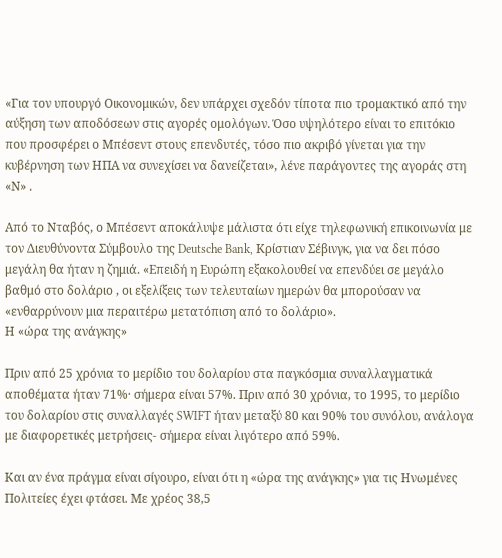«Για τον υπουργό Οικονομικών, δεν υπάρχει σχεδόν τίποτα πιο τρομακτικό από την αύξηση των αποδόσεων στις αγορές ομολόγων. Όσο υψηλότερο είναι το επιτόκιο που προσφέρει ο Μπέσεντ στους επενδυτές, τόσο πιο ακριβό γίνεται για την κυβέρνηση των ΗΠΑ να συνεχίσει να δανείζεται», λένε παράγοντες της αγοράς στη «Ν» .

Από το Νταβός, ο Μπέσεντ αποκάλυψε μάλιστα ότι είχε τηλεφωνική επικοινωνία με τον Διευθύνοντα Σύμβουλο της Deutsche Bank, Κρίστιαν Σέβινγκ, για να δει πόσο μεγάλη θα ήταν η ζημιά. «Επειδή η Ευρώπη εξακολουθεί να επενδύει σε μεγάλο βαθμό στο δολάριο , οι εξελίξεις των τελευταίων ημερών θα μπορούσαν να «ενθαρρύνουν μια περαιτέρω μετατόπιση από το δολάριο».
Η «ώρα της ανάγκης»

Πριν από 25 χρόνια το μερίδιο του δολαρίου στα παγκόσμια συναλλαγματικά αποθέματα ήταν 71%· σήμερα είναι 57%. Πριν από 30 χρόνια, το 1995, το μερίδιο του δολαρίου στις συναλλαγές SWIFT ήταν μεταξύ 80 και 90% του συνόλου, ανάλογα με διαφορετικές μετρήσεις- σήμερα είναι λιγότερο από 59%.

Και αν ένα πράγμα είναι σίγουρο, είναι ότι η «ώρα της ανάγκης» για τις Ηνωμένες Πολιτείες έχει φτάσει. Με χρέος 38,5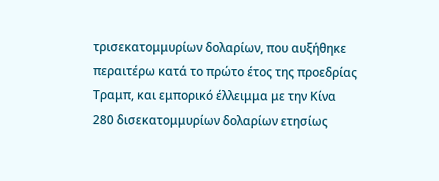τρισεκατομμυρίων δολαρίων, που αυξήθηκε περαιτέρω κατά το πρώτο έτος της προεδρίας Τραμπ, και εμπορικό έλλειμμα με την Κίνα 280 δισεκατομμυρίων δολαρίων ετησίως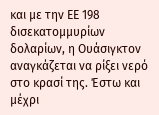και με την ΕΕ 198 δισεκατομμυρίων δολαρίων, η Ουάσιγκτον αναγκάζεται να ρίξει νερό στο κρασί της. Έστω και μέχρι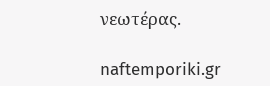νεωτέρας.

naftemporiki.gr